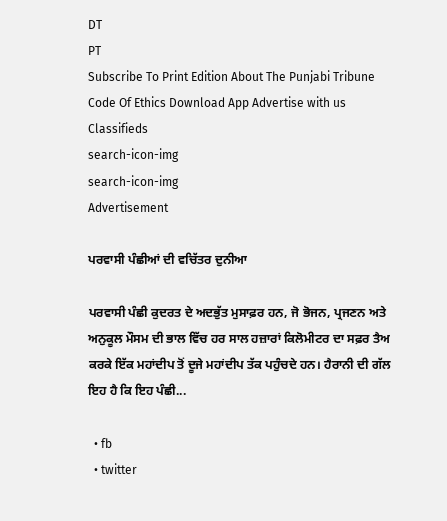DT
PT
Subscribe To Print Edition About The Punjabi Tribune Code Of Ethics Download App Advertise with us Classifieds
search-icon-img
search-icon-img
Advertisement

ਪਰਵਾਸੀ ਪੰਛੀਆਂ ਦੀ ਵਚਿੱਤਰ ਦੁਨੀਆ

ਪਰਵਾਸੀ ਪੰਛੀ ਕੁਦਰਤ ਦੇ ਅਦਭੁੱਤ ਮੁਸਾਫ਼ਰ ਹਨ, ਜੋ ਭੋਜਨ, ਪ੍ਰਜਣਨ ਅਤੇ ਅਨੁਕੂਲ ਮੌਸਮ ਦੀ ਭਾਲ ਵਿੱਚ ਹਰ ਸਾਲ ਹਜ਼ਾਰਾਂ ਕਿਲੋਮੀਟਰ ਦਾ ਸਫ਼ਰ ਤੈਅ ਕਰਕੇ ਇੱਕ ਮਹਾਂਦੀਪ ਤੋਂ ਦੂਜੇ ਮਹਾਂਦੀਪ ਤੱਕ ਪਹੁੰਚਦੇ ਹਨ। ਹੈਰਾਨੀ ਦੀ ਗੱਲ ਇਹ ਹੈ ਕਿ ਇਹ ਪੰਛੀ...

  • fb
  • twitter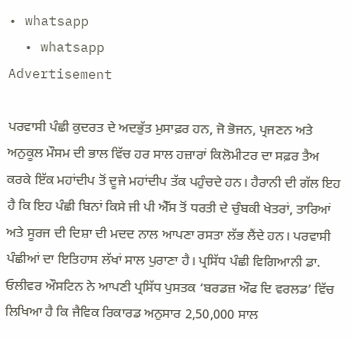• whatsapp
  • whatsapp
Advertisement

ਪਰਵਾਸੀ ਪੰਛੀ ਕੁਦਰਤ ਦੇ ਅਦਭੁੱਤ ਮੁਸਾਫ਼ਰ ਹਨ, ਜੋ ਭੋਜਨ, ਪ੍ਰਜਣਨ ਅਤੇ ਅਨੁਕੂਲ ਮੌਸਮ ਦੀ ਭਾਲ ਵਿੱਚ ਹਰ ਸਾਲ ਹਜ਼ਾਰਾਂ ਕਿਲੋਮੀਟਰ ਦਾ ਸਫ਼ਰ ਤੈਅ ਕਰਕੇ ਇੱਕ ਮਹਾਂਦੀਪ ਤੋਂ ਦੂਜੇ ਮਹਾਂਦੀਪ ਤੱਕ ਪਹੁੰਚਦੇ ਹਨ। ਹੈਰਾਨੀ ਦੀ ਗੱਲ ਇਹ ਹੈ ਕਿ ਇਹ ਪੰਛੀ ਬਿਨਾਂ ਕਿਸੇ ਜੀ ਪੀ ਐੱਸ ਤੋਂ ਧਰਤੀ ਦੇ ਚੁੰਬਕੀ ਖੇਤਰਾਂ, ਤਾਰਿਆਂ ਅਤੇ ਸੂਰਜ ਦੀ ਦਿਸ਼ਾ ਦੀ ਮਦਦ ਨਾਲ ਆਪਣਾ ਰਸਤਾ ਲੱਭ ਲੈਂਦੇ ਹਨ। ਪਰਵਾਸੀ ਪੰਛੀਆਂ ਦਾ ਇਤਿਹਾਸ ਲੱਖਾਂ ਸਾਲ ਪੁਰਾਣਾ ਹੈ। ਪ੍ਰਸਿੱਧ ਪੰਛੀ ਵਿਗਿਆਨੀ ਡਾ. ਓਲੀਵਰ ਔਸਟਿਨ ਨੇ ਆਪਣੀ ਪ੍ਰਸਿੱਧ ਪੁਸਤਕ ‘ਬਰਡਜ਼ ਔਫ ਦਿ ਵਰਲਡ’ ਵਿੱਚ ਲਿਖਿਆ ਹੈ ਕਿ ਜੈਵਿਕ ਰਿਕਾਰਡ ਅਨੁਸਾਰ 2,50,000 ਸਾਲ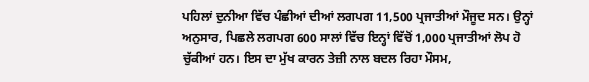ਪਹਿਲਾਂ ਦੁਨੀਆ ਵਿੱਚ ਪੰਛੀਆਂ ਦੀਆਂ ਲਗਪਗ 11,500 ਪ੍ਰਜਾਤੀਆਂ ਮੌਜੂਦ ਸਨ। ਉਨ੍ਹਾਂ ਅਨੁਸਾਰ, ਪਿਛਲੇ ਲਗਪਗ 600 ਸਾਲਾਂ ਵਿੱਚ ਇਨ੍ਹਾਂ ਵਿੱਚੋਂ 1,000 ਪ੍ਰਜਾਤੀਆਂ ਲੋਪ ਹੋ ਚੁੱਕੀਆਂ ਹਨ। ਇਸ ਦਾ ਮੁੱਖ ਕਾਰਨ ਤੇਜ਼ੀ ਨਾਲ ਬਦਲ ਰਿਹਾ ਮੌਸਮ,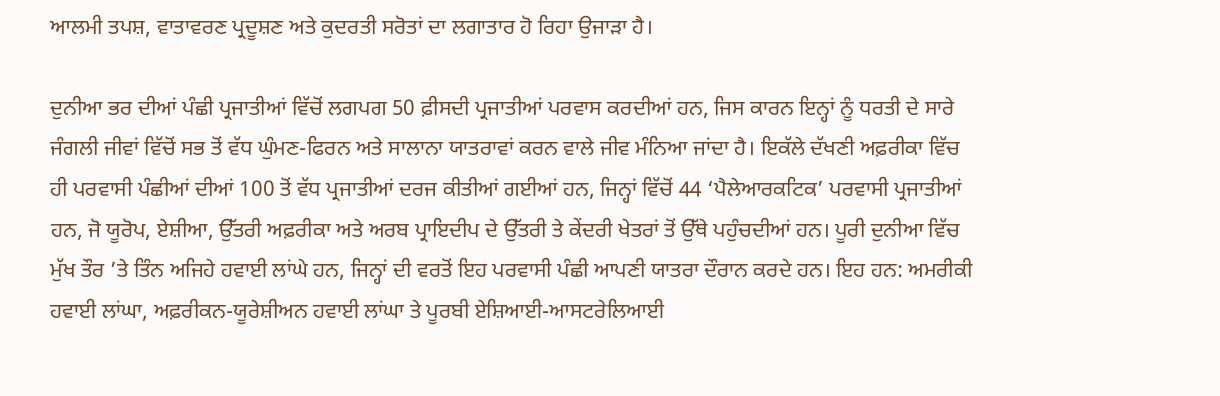ਆਲਮੀ ਤਪਸ਼, ਵਾਤਾਵਰਣ ਪ੍ਰਦੂਸ਼ਣ ਅਤੇ ਕੁਦਰਤੀ ਸਰੋਤਾਂ ਦਾ ਲਗਾਤਾਰ ਹੋ ਰਿਹਾ ਉਜਾੜਾ ਹੈ।

ਦੁਨੀਆ ਭਰ ਦੀਆਂ ਪੰਛੀ ਪ੍ਰਜਾਤੀਆਂ ਵਿੱਚੋਂ ਲਗਪਗ 50 ਫ਼ੀਸਦੀ ਪ੍ਰਜਾਤੀਆਂ ਪਰਵਾਸ ਕਰਦੀਆਂ ਹਨ, ਜਿਸ ਕਾਰਨ ਇਨ੍ਹਾਂ ਨੂੰ ਧਰਤੀ ਦੇ ਸਾਰੇ ਜੰਗਲੀ ਜੀਵਾਂ ਵਿੱਚੋਂ ਸਭ ਤੋਂ ਵੱਧ ਘੁੰਮਣ-ਫਿਰਨ ਅਤੇ ਸਾਲਾਨਾ ਯਾਤਰਾਵਾਂ ਕਰਨ ਵਾਲੇ ਜੀਵ ਮੰਨਿਆ ਜਾਂਦਾ ਹੈ। ਇਕੱਲੇ ਦੱਖਣੀ ਅਫ਼ਰੀਕਾ ਵਿੱਚ ਹੀ ਪਰਵਾਸੀ ਪੰਛੀਆਂ ਦੀਆਂ 100 ਤੋਂ ਵੱਧ ਪ੍ਰਜਾਤੀਆਂ ਦਰਜ ਕੀਤੀਆਂ ਗਈਆਂ ਹਨ, ਜਿਨ੍ਹਾਂ ਵਿੱਚੋਂ 44 ‘ਪੈਲੇਆਰਕਟਿਕ’ ਪਰਵਾਸੀ ਪ੍ਰਜਾਤੀਆਂ ਹਨ, ਜੋ ਯੂਰੋਪ, ਏਸ਼ੀਆ, ਉੱਤਰੀ ਅਫ਼ਰੀਕਾ ਅਤੇ ਅਰਬ ਪ੍ਰਾਇਦੀਪ ਦੇ ਉੱਤਰੀ ਤੇ ਕੇਂਦਰੀ ਖੇਤਰਾਂ ਤੋਂ ਉੱਥੇ ਪਹੁੰਚਦੀਆਂ ਹਨ। ਪੂਰੀ ਦੁਨੀਆ ਵਿੱਚ ਮੁੱਖ ਤੌਰ ’ਤੇ ਤਿੰਨ ਅਜਿਹੇ ਹਵਾਈ ਲਾਂਘੇ ਹਨ, ਜਿਨ੍ਹਾਂ ਦੀ ਵਰਤੋਂ ਇਹ ਪਰਵਾਸੀ ਪੰਛੀ ਆਪਣੀ ਯਾਤਰਾ ਦੌਰਾਨ ਕਰਦੇ ਹਨ। ਇਹ ਹਨ: ਅਮਰੀਕੀ ਹਵਾਈ ਲਾਂਘਾ, ਅਫ਼ਰੀਕਨ-ਯੂਰੇਸ਼ੀਅਨ ਹਵਾਈ ਲਾਂਘਾ ਤੇ ਪੂਰਬੀ ਏਸ਼ਿਆਈ-ਆਸਟਰੇਲਿਆਈ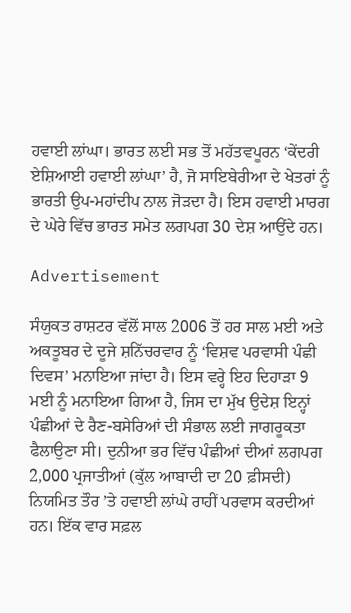ਹਵਾਈ ਲਾਂਘਾ। ਭਾਰਤ ਲਈ ਸਭ ਤੋਂ ਮਹੱਤਵਪੂਰਨ ‘ਕੇਂਦਰੀ ਏਸ਼ਿਆਈ ਹਵਾਈ ਲਾਂਘਾ’ ਹੈ, ਜੋ ਸਾਇਬੇਰੀਆ ਦੇ ਖੇਤਰਾਂ ਨੂੰ ਭਾਰਤੀ ਉਪ-ਮਹਾਂਦੀਪ ਨਾਲ ਜੋੜਦਾ ਹੈ। ਇਸ ਹਵਾਈ ਮਾਰਗ ਦੇ ਘੇਰੇ ਵਿੱਚ ਭਾਰਤ ਸਮੇਤ ਲਗਪਗ 30 ਦੇਸ਼ ਆਉਂਦੇ ਹਨ।

Advertisement

ਸੰਯੁਕਤ ਰਾਸ਼ਟਰ ਵੱਲੋਂ ਸਾਲ 2006 ਤੋਂ ਹਰ ਸਾਲ ਮਈ ਅਤੇ ਅਕਤੂਬਰ ਦੇ ਦੂਜੇ ਸ਼ਨਿੱਚਰਵਾਰ ਨੂੰ ‘ਵਿਸ਼ਵ ਪਰਵਾਸੀ ਪੰਛੀ ਦਿਵਸ’ ਮਨਾਇਆ ਜਾਂਦਾ ਹੈ। ਇਸ ਵਰ੍ਹੇ ਇਹ ਦਿਹਾੜਾ 9 ਮਈ ਨੂੰ ਮਨਾਇਆ ਗਿਆ ਹੈ, ਜਿਸ ਦਾ ਮੁੱਖ ਉਦੇਸ਼ ਇਨ੍ਹਾਂ ਪੰਛੀਆਂ ਦੇ ਰੈਣ-ਬਸੇਰਿਆਂ ਦੀ ਸੰਭਾਲ ਲਈ ਜਾਗਰੂਕਤਾ ਫੈਲਾਉਣਾ ਸੀ। ਦੁਨੀਆ ਭਰ ਵਿੱਚ ਪੰਛੀਆਂ ਦੀਆਂ ਲਗਪਗ 2,000 ਪ੍ਰਜਾਤੀਆਂ (ਕੁੱਲ ਆਬਾਦੀ ਦਾ 20 ਫ਼ੀਸਦੀ) ਨਿਯਮਿਤ ਤੌਰ ’ਤੇ ਹਵਾਈ ਲਾਂਘੇ ਰਾਹੀਂ ਪਰਵਾਸ ਕਰਦੀਆਂ ਹਨ। ਇੱਕ ਵਾਰ ਸਫ਼ਲ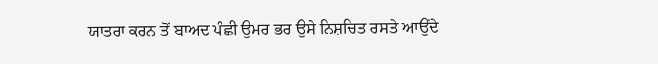ਯਾਤਰਾ ਕਰਨ ਤੋਂ ਬਾਅਦ ਪੰਛੀ ਉਮਰ ਭਰ ਉਸੇ ਨਿਸ਼ਚਿਤ ਰਸਤੇ ਆਉਂਦੇ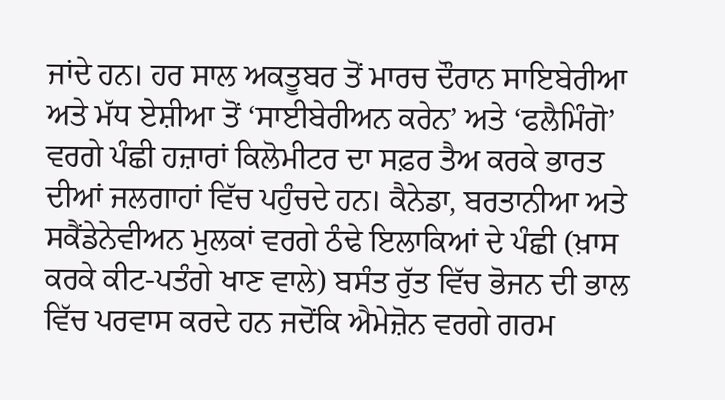ਜਾਂਦੇ ਹਨ। ਹਰ ਸਾਲ ਅਕਤੂਬਰ ਤੋਂ ਮਾਰਚ ਦੌਰਾਨ ਸਾਇਬੇਰੀਆ ਅਤੇ ਮੱਧ ਏਸ਼ੀਆ ਤੋਂ ‘ਸਾਈਬੇਰੀਅਨ ਕਰੇਨ’ ਅਤੇ ‘ਫਲੈਮਿੰਗੋ’ ਵਰਗੇ ਪੰਛੀ ਹਜ਼ਾਰਾਂ ਕਿਲੋਮੀਟਰ ਦਾ ਸਫ਼ਰ ਤੈਅ ਕਰਕੇ ਭਾਰਤ ਦੀਆਂ ਜਲਗਾਹਾਂ ਵਿੱਚ ਪਹੁੰਚਦੇ ਹਨ। ਕੈਨੇਡਾ, ਬਰਤਾਨੀਆ ਅਤੇ ਸਕੈਂਡੇਨੇਵੀਅਨ ਮੁਲਕਾਂ ਵਰਗੇ ਠੰਢੇ ਇਲਾਕਿਆਂ ਦੇ ਪੰਛੀ (ਖ਼ਾਸ ਕਰਕੇ ਕੀਟ-ਪਤੰਗੇ ਖਾਣ ਵਾਲੇ) ਬਸੰਤ ਰੁੱਤ ਵਿੱਚ ਭੋਜਨ ਦੀ ਭਾਲ ਵਿੱਚ ਪਰਵਾਸ ਕਰਦੇ ਹਨ ਜਦੋਂਕਿ ਐਮੇਜ਼ੋਨ ਵਰਗੇ ਗਰਮ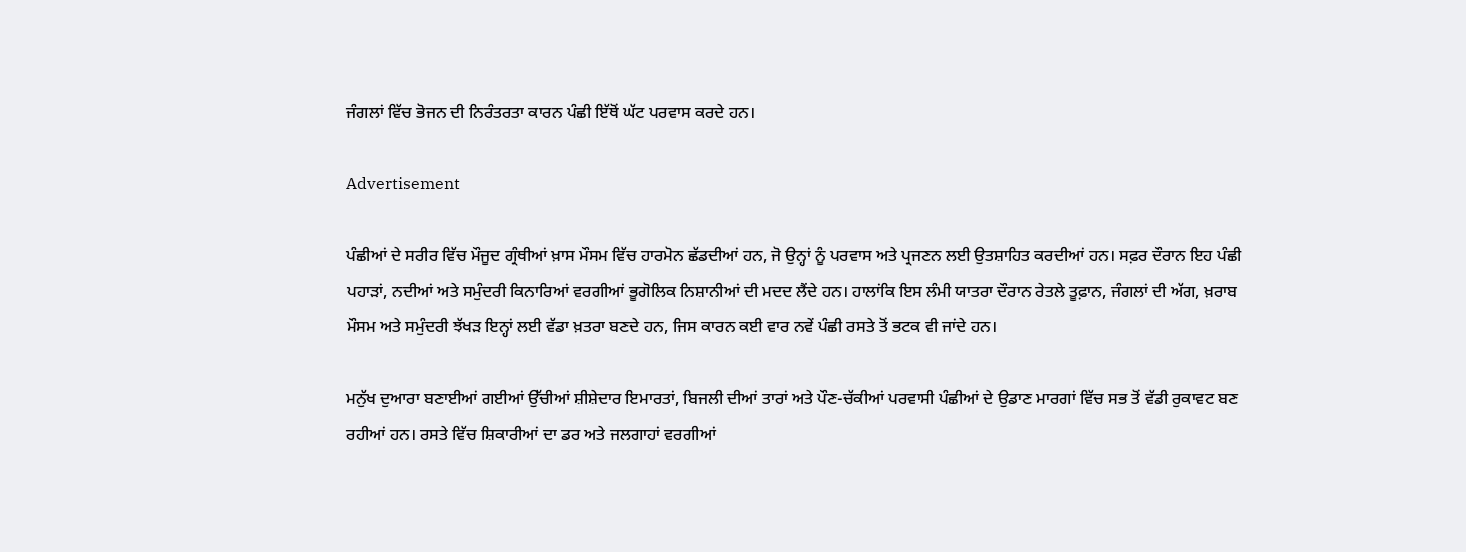ਜੰਗਲਾਂ ਵਿੱਚ ਭੋਜਨ ਦੀ ਨਿਰੰਤਰਤਾ ਕਾਰਨ ਪੰਛੀ ਇੱਥੋਂ ਘੱਟ ਪਰਵਾਸ ਕਰਦੇ ਹਨ।

Advertisement

ਪੰਛੀਆਂ ਦੇ ਸਰੀਰ ਵਿੱਚ ਮੌਜੂਦ ਗ੍ਰੰਥੀਆਂ ਖ਼ਾਸ ਮੌਸਮ ਵਿੱਚ ਹਾਰਮੋਨ ਛੱਡਦੀਆਂ ਹਨ, ਜੋ ਉਨ੍ਹਾਂ ਨੂੰ ਪਰਵਾਸ ਅਤੇ ਪ੍ਰਜਣਨ ਲਈ ਉਤਸ਼ਾਹਿਤ ਕਰਦੀਆਂ ਹਨ। ਸਫ਼ਰ ਦੌਰਾਨ ਇਹ ਪੰਛੀ ਪਹਾੜਾਂ, ਨਦੀਆਂ ਅਤੇ ਸਮੁੰਦਰੀ ਕਿਨਾਰਿਆਂ ਵਰਗੀਆਂ ਭੂਗੋਲਿਕ ਨਿਸ਼ਾਨੀਆਂ ਦੀ ਮਦਦ ਲੈਂਦੇ ਹਨ। ਹਾਲਾਂਕਿ ਇਸ ਲੰਮੀ ਯਾਤਰਾ ਦੌਰਾਨ ਰੇਤਲੇ ਤੂਫ਼ਾਨ, ਜੰਗਲਾਂ ਦੀ ਅੱਗ, ਖ਼ਰਾਬ ਮੌਸਮ ਅਤੇ ਸਮੁੰਦਰੀ ਝੱਖੜ ਇਨ੍ਹਾਂ ਲਈ ਵੱਡਾ ਖ਼ਤਰਾ ਬਣਦੇ ਹਨ, ਜਿਸ ਕਾਰਨ ਕਈ ਵਾਰ ਨਵੇਂ ਪੰਛੀ ਰਸਤੇ ਤੋਂ ਭਟਕ ਵੀ ਜਾਂਦੇ ਹਨ।

ਮਨੁੱਖ ਦੁਆਰਾ ਬਣਾਈਆਂ ਗਈਆਂ ਉੱਚੀਆਂ ਸ਼ੀਸ਼ੇਦਾਰ ਇਮਾਰਤਾਂ, ਬਿਜਲੀ ਦੀਆਂ ਤਾਰਾਂ ਅਤੇ ਪੌਣ-ਚੱਕੀਆਂ ਪਰਵਾਸੀ ਪੰਛੀਆਂ ਦੇ ਉਡਾਣ ਮਾਰਗਾਂ ਵਿੱਚ ਸਭ ਤੋਂ ਵੱਡੀ ਰੁਕਾਵਟ ਬਣ ਰਹੀਆਂ ਹਨ। ਰਸਤੇ ਵਿੱਚ ਸ਼ਿਕਾਰੀਆਂ ਦਾ ਡਰ ਅਤੇ ਜਲਗਾਹਾਂ ਵਰਗੀਆਂ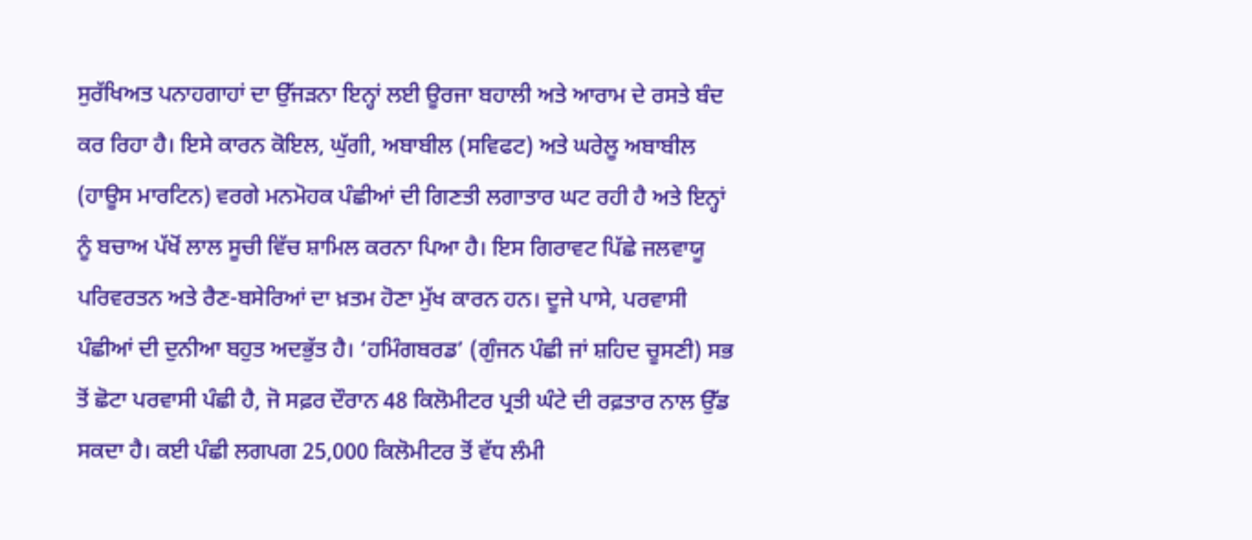ਸੁਰੱਖਿਅਤ ਪਨਾਹਗਾਹਾਂ ਦਾ ਉੱਜੜਨਾ ਇਨ੍ਹਾਂ ਲਈ ਊਰਜਾ ਬਹਾਲੀ ਅਤੇ ਆਰਾਮ ਦੇ ਰਸਤੇ ਬੰਦ ਕਰ ਰਿਹਾ ਹੈ। ਇਸੇ ਕਾਰਨ ਕੋਇਲ, ਘੁੱਗੀ, ਅਬਾਬੀਲ (ਸਵਿਫਟ) ਅਤੇ ਘਰੇਲੂ ਅਬਾਬੀਲ (ਹਾਊਸ ਮਾਰਟਿਨ) ਵਰਗੇ ਮਨਮੋਹਕ ਪੰਛੀਆਂ ਦੀ ਗਿਣਤੀ ਲਗਾਤਾਰ ਘਟ ਰਹੀ ਹੈ ਅਤੇ ਇਨ੍ਹਾਂ ਨੂੰ ਬਚਾਅ ਪੱਖੋਂ ਲਾਲ ਸੂਚੀ ਵਿੱਚ ਸ਼ਾਮਿਲ ਕਰਨਾ ਪਿਆ ਹੈ। ਇਸ ਗਿਰਾਵਟ ਪਿੱਛੇ ਜਲਵਾਯੂ ਪਰਿਵਰਤਨ ਅਤੇ ਰੈਣ-ਬਸੇਰਿਆਂ ਦਾ ਖ਼ਤਮ ਹੋਣਾ ਮੁੱਖ ਕਾਰਨ ਹਨ। ਦੂਜੇ ਪਾਸੇ, ਪਰਵਾਸੀ ਪੰਛੀਆਂ ਦੀ ਦੁਨੀਆ ਬਹੁਤ ਅਦਭੁੱਤ ਹੈ। ‘ਹਮਿੰਗਬਰਡ’ (ਗੁੰਜਨ ਪੰਛੀ ਜਾਂ ਸ਼ਹਿਦ ਚੂਸਣੀ) ਸਭ ਤੋਂ ਛੋਟਾ ਪਰਵਾਸੀ ਪੰਛੀ ਹੈ, ਜੋ ਸਫ਼ਰ ਦੌਰਾਨ 48 ਕਿਲੋਮੀਟਰ ਪ੍ਰਤੀ ਘੰਟੇ ਦੀ ਰਫ਼ਤਾਰ ਨਾਲ ਉੱਡ ਸਕਦਾ ਹੈ। ਕਈ ਪੰਛੀ ਲਗਪਗ 25,000 ਕਿਲੋਮੀਟਰ ਤੋਂ ਵੱਧ ਲੰਮੀ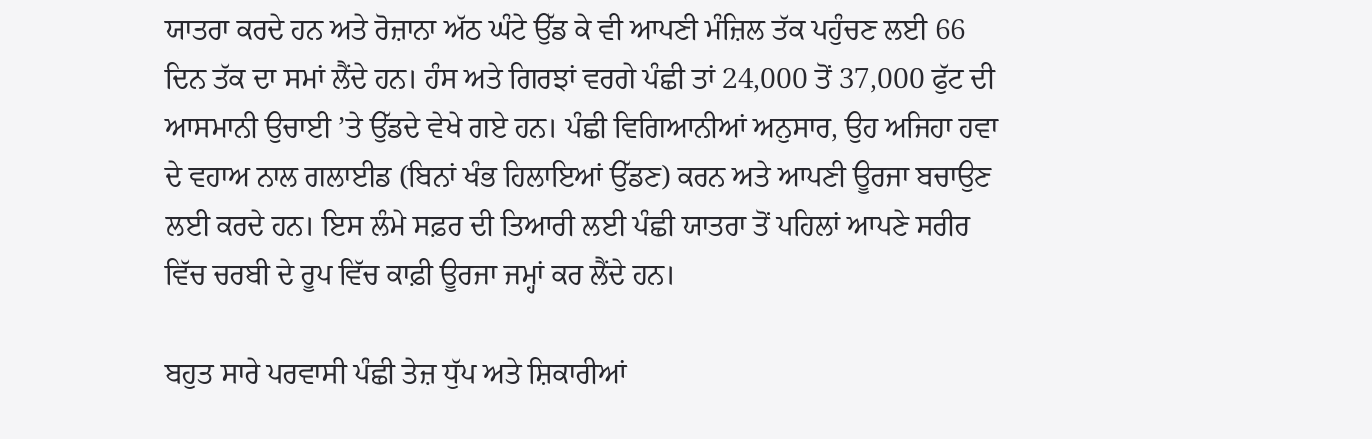ਯਾਤਰਾ ਕਰਦੇ ਹਨ ਅਤੇ ਰੋਜ਼ਾਨਾ ਅੱਠ ਘੰਟੇ ਉੱਡ ਕੇ ਵੀ ਆਪਣੀ ਮੰਜ਼ਿਲ ਤੱਕ ਪਹੁੰਚਣ ਲਈ 66 ਦਿਨ ਤੱਕ ਦਾ ਸਮਾਂ ਲੈਂਦੇ ਹਨ। ਹੰਸ ਅਤੇ ਗਿਰਝਾਂ ਵਰਗੇ ਪੰਛੀ ਤਾਂ 24,000 ਤੋਂ 37,000 ਫੁੱਟ ਦੀ ਆਸਮਾਨੀ ਉਚਾਈ ’ਤੇ ਉੱਡਦੇ ਵੇਖੇ ਗਏ ਹਨ। ਪੰਛੀ ਵਿਗਿਆਨੀਆਂ ਅਨੁਸਾਰ, ਉਹ ਅਜਿਹਾ ਹਵਾ ਦੇ ਵਹਾਅ ਨਾਲ ਗਲਾਈਡ (ਬਿਨਾਂ ਖੰਭ ਹਿਲਾਇਆਂ ਉੱਡਣ) ਕਰਨ ਅਤੇ ਆਪਣੀ ਊਰਜਾ ਬਚਾਉਣ ਲਈ ਕਰਦੇ ਹਨ। ਇਸ ਲੰਮੇ ਸਫ਼ਰ ਦੀ ਤਿਆਰੀ ਲਈ ਪੰਛੀ ਯਾਤਰਾ ਤੋਂ ਪਹਿਲਾਂ ਆਪਣੇ ਸਰੀਰ ਵਿੱਚ ਚਰਬੀ ਦੇ ਰੂਪ ਵਿੱਚ ਕਾਫ਼ੀ ਊਰਜਾ ਜਮ੍ਹਾਂ ਕਰ ਲੈਂਦੇ ਹਨ।

ਬਹੁਤ ਸਾਰੇ ਪਰਵਾਸੀ ਪੰਛੀ ਤੇਜ਼ ਧੁੱਪ ਅਤੇ ਸ਼ਿਕਾਰੀਆਂ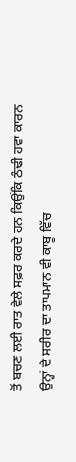ਤੋਂ ਬਚਣ ਲਈ ਰਾਤ ਵੇਲੇ ਸਫ਼ਰ ਕਰਦੇ ਹਨ ਕਿਉਂਕਿ ਠੰਢੀ ਹਵਾ ਕਾਰਨ ਉਨ੍ਹਾਂ ਦੇ ਸਰੀਰ ਦਾ ਤਾਪਮਾਨ ਵੀ ਕਾਬੂ ਵਿੱਚ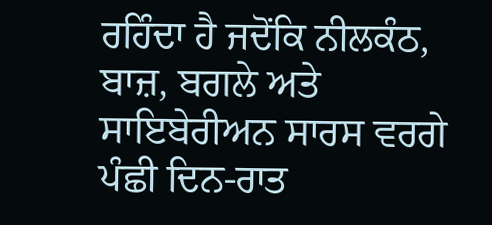ਰਹਿੰਦਾ ਹੈ ਜਦੋਂਕਿ ਨੀਲਕੰਠ, ਬਾਜ਼, ਬਗਲੇ ਅਤੇ ਸਾਇਬੇਰੀਅਨ ਸਾਰਸ ਵਰਗੇ ਪੰਛੀ ਦਿਨ-ਰਾਤ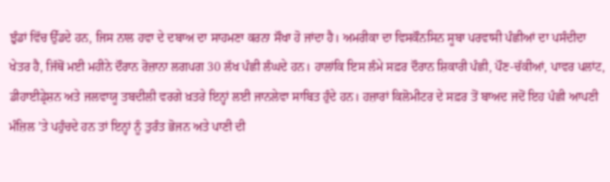ਝੁੰਡਾਂ ਵਿੱਚ ਉੱਡਦੇ ਹਨ, ਜਿਸ ਨਾਲ ਹਵਾ ਦੇ ਦਬਾਅ ਦਾ ਸਾਹਮਣਾ ਕਰਨਾ ਸੌਖਾ ਹੋ ਜਾਂਦਾ ਹੈ। ਅਮਰੀਕਾ ਦਾ ਵਿਸਕੌਨਸਿਨ ਸੂਬਾ ਪਰਵਾਸੀ ਪੰਛੀਆਂ ਦਾ ਪਸੰਦੀਦਾ ਖੇਤਰ ਹੈ, ਜਿੱਥੋਂ ਮਈ ਮਹੀਨੇ ਦੌਰਾਨ ਰੋਜ਼ਾਨਾ ਲਗਪਗ 30 ਲੱਖ ਪੰਛੀ ਲੰਘਦੇ ਹਨ। ਹਾਲਾਂਕਿ ਇਸ ਲੰਮੇ ਸਫ਼ਰ ਦੌਰਾਨ ਸ਼ਿਕਾਰੀ ਪੰਛੀ, ਪੌਣ-ਚੱਕੀਆਂ, ਪਾਵਰ ਪਲਾਂਟ, ਡੀਹਾਈਡ੍ਰੇਸ਼ਨ ਅਤੇ ਜਲਵਾਯੂ ਤਬਦੀਲੀ ਵਰਗੇ ਖ਼ਤਰੇ ਇਨ੍ਹਾਂ ਲਈ ਜਾਨਲੇਵਾ ਸਾਬਿਤ ਹੁੰਦੇ ਹਨ। ਹਜ਼ਾਰਾਂ ਕਿਲੋਮੀਟਰ ਦੇ ਸਫ਼ਰ ਤੋਂ ਬਾਅਦ ਜਦੋਂ ਇਹ ਪੰਛੀ ਆਪਣੀ ਮੰਜ਼ਿਲ ’ਤੇ ਪਹੁੰਚਦੇ ਹਨ ਤਾਂ ਇਨ੍ਹਾਂ ਨੂੰ ਤੁਰੰਤ ਭੋਜਨ ਅਤੇ ਪਾਣੀ ਦੀ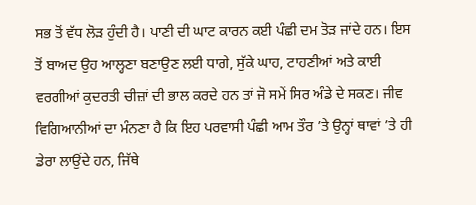ਸਭ ਤੋਂ ਵੱਧ ਲੋੜ ਹੁੰਦੀ ਹੈ। ਪਾਣੀ ਦੀ ਘਾਟ ਕਾਰਨ ਕਈ ਪੰਛੀ ਦਮ ਤੋੜ ਜਾਂਦੇ ਹਨ। ਇਸ ਤੋਂ ਬਾਅਦ ਉਹ ਆਲ੍ਹਣਾ ਬਣਾਉਣ ਲਈ ਧਾਗੇ, ਸੁੱਕੇ ਘਾਹ, ਟਾਹਣੀਆਂ ਅਤੇ ਕਾਈ ਵਰਗੀਆਂ ਕੁਦਰਤੀ ਚੀਜ਼ਾਂ ਦੀ ਭਾਲ ਕਰਦੇ ਹਨ ਤਾਂ ਜੋ ਸਮੇਂ ਸਿਰ ਅੰਡੇ ਦੇ ਸਕਣ। ਜੀਵ ਵਿਗਿਆਨੀਆਂ ਦਾ ਮੰਨਣਾ ਹੈ ਕਿ ਇਹ ਪਰਵਾਸੀ ਪੰਛੀ ਆਮ ਤੌਰ ’ਤੇ ਉਨ੍ਹਾਂ ਥਾਵਾਂ ’ਤੇ ਹੀ ਡੇਰਾ ਲਾਉਂਦੇ ਹਨ, ਜਿੱਥੇ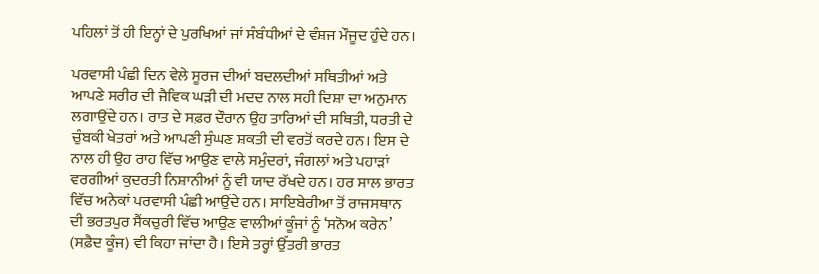ਪਹਿਲਾਂ ਤੋਂ ਹੀ ਇਨ੍ਹਾਂ ਦੇ ਪੁਰਖਿਆਂ ਜਾਂ ਸੰਬੰਧੀਆਂ ਦੇ ਵੰਸ਼ਜ ਮੌਜੂਦ ਹੁੰਦੇ ਹਨ।

ਪਰਵਾਸੀ ਪੰਛੀ ਦਿਨ ਵੇਲੇ ਸੂਰਜ ਦੀਆਂ ਬਦਲਦੀਆਂ ਸਥਿਤੀਆਂ ਅਤੇ ਆਪਣੇ ਸਰੀਰ ਦੀ ਜੈਵਿਕ ਘੜੀ ਦੀ ਮਦਦ ਨਾਲ ਸਹੀ ਦਿਸ਼ਾ ਦਾ ਅਨੁਮਾਨ ਲਗਾਉਂਦੇ ਹਨ। ਰਾਤ ਦੇ ਸਫ਼ਰ ਦੌਰਾਨ ਉਹ ਤਾਰਿਆਂ ਦੀ ਸਥਿਤੀ, ਧਰਤੀ ਦੇ ਚੁੰਬਕੀ ਖੇਤਰਾਂ ਅਤੇ ਆਪਣੀ ਸੁੰਘਣ ਸ਼ਕਤੀ ਦੀ ਵਰਤੋਂ ਕਰਦੇ ਹਨ। ਇਸ ਦੇ ਨਾਲ ਹੀ ਉਹ ਰਾਹ ਵਿੱਚ ਆਉਣ ਵਾਲੇ ਸਮੁੰਦਰਾਂ, ਜੰਗਲਾਂ ਅਤੇ ਪਹਾੜਾਂ ਵਰਗੀਆਂ ਕੁਦਰਤੀ ਨਿਸ਼ਾਨੀਆਂ ਨੂੰ ਵੀ ਯਾਦ ਰੱਖਦੇ ਹਨ। ਹਰ ਸਾਲ ਭਾਰਤ ਵਿੱਚ ਅਨੇਕਾਂ ਪਰਵਾਸੀ ਪੰਛੀ ਆਉਂਦੇ ਹਨ। ਸਾਇਬੇਰੀਆ ਤੋਂ ਰਾਜਸਥਾਨ ਦੀ ਭਰਤਪੁਰ ਸੈਂਕਚੁਰੀ ਵਿੱਚ ਆਉਣ ਵਾਲੀਆਂ ਕੂੰਜਾਂ ਨੂੰ ‘ਸਨੋਅ ਕਰੇਨ’ (ਸਫ਼ੈਦ ਕੂੰਜ) ਵੀ ਕਿਹਾ ਜਾਂਦਾ ਹੈ। ਇਸੇ ਤਰ੍ਹਾਂ ਉੱਤਰੀ ਭਾਰਤ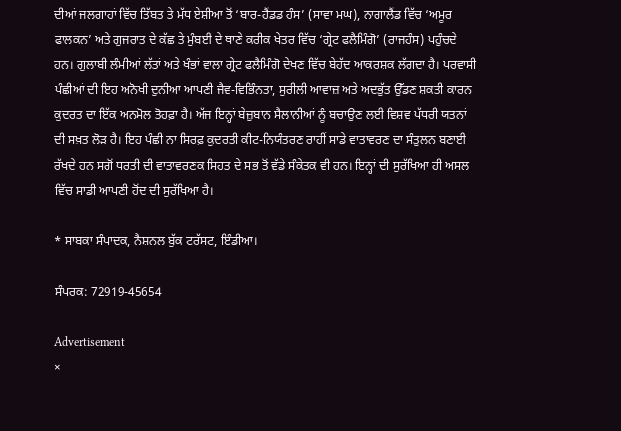ਦੀਆਂ ਜਲਗਾਹਾਂ ਵਿੱਚ ਤਿੱਬਤ ਤੇ ਮੱਧ ਏਸ਼ੀਆ ਤੋਂ ‘ਬਾਰ-ਹੈਂਡਡ ਹੰਸ’ (ਸਾਵਾ ਮਘ), ਨਾਗਾਲੈਂਡ ਵਿੱਚ ‘ਅਮੂਰ ਫਾਲਕਨ’ ਅਤੇ ਗੁਜਰਾਤ ਦੇ ਕੱਛ ਤੇ ਮੁੰਬਈ ਦੇ ਥਾਣੇ ਕਰੀਕ ਖੇਤਰ ਵਿੱਚ ‘ਗ੍ਰੇਟ ਫਲੈਮਿੰਗੋ’ (ਰਾਜਹੰਸ) ਪਹੁੰਚਦੇ ਹਨ। ਗੁਲਾਬੀ ਲੰਮੀਆਂ ਲੱਤਾਂ ਅਤੇ ਖੰਭਾਂ ਵਾਲਾ ਗ੍ਰੇਟ ਫਲੈਮਿੰਗੋ ਦੇਖਣ ਵਿੱਚ ਬੇਹੱਦ ਆਕਰਸ਼ਕ ਲੱਗਦਾ ਹੈ। ਪਰਵਾਸੀ ਪੰਛੀਆਂ ਦੀ ਇਹ ਅਨੋਖੀ ਦੁਨੀਆ ਆਪਣੀ ਜੈਵ-ਵਿਭਿੰਨਤਾ, ਸੁਰੀਲੀ ਆਵਾਜ਼ ਅਤੇ ਅਦਭੁੱਤ ਉੱਡਣ ਸ਼ਕਤੀ ਕਾਰਨ ਕੁਦਰਤ ਦਾ ਇੱਕ ਅਨਮੋਲ ਤੋਹਫ਼ਾ ਹੈ। ਅੱਜ ਇਨ੍ਹਾਂ ਬੇਜ਼ੁਬਾਨ ਸੈਲਾਨੀਆਂ ਨੂੰ ਬਚਾਉਣ ਲਈ ਵਿਸ਼ਵ ਪੱਧਰੀ ਯਤਨਾਂ ਦੀ ਸਖ਼ਤ ਲੋੜ ਹੈ। ਇਹ ਪੰਛੀ ਨਾ ਸਿਰਫ਼ ਕੁਦਰਤੀ ਕੀਟ-ਨਿਯੰਤਰਣ ਰਾਹੀਂ ਸਾਡੇ ਵਾਤਾਵਰਣ ਦਾ ਸੰਤੁਲਨ ਬਣਾਈ ਰੱਖਦੇ ਹਨ ਸਗੋਂ ਧਰਤੀ ਦੀ ਵਾਤਾਵਰਣਕ ਸਿਹਤ ਦੇ ਸਭ ਤੋਂ ਵੱਡੇ ਸੰਕੇਤਕ ਵੀ ਹਨ। ਇਨ੍ਹਾਂ ਦੀ ਸੁਰੱਖਿਆ ਹੀ ਅਸਲ ਵਿੱਚ ਸਾਡੀ ਆਪਣੀ ਹੋਂਦ ਦੀ ਸੁਰੱਖਿਆ ਹੈ।

* ਸਾਬਕਾ ਸੰਪਾਦਕ, ਨੈਸ਼ਨਲ ਬੁੱਕ ਟਰੱਸਟ, ਇੰਡੀਆ।

ਸੰਪਰਕ: 72919-45654

Advertisement
×